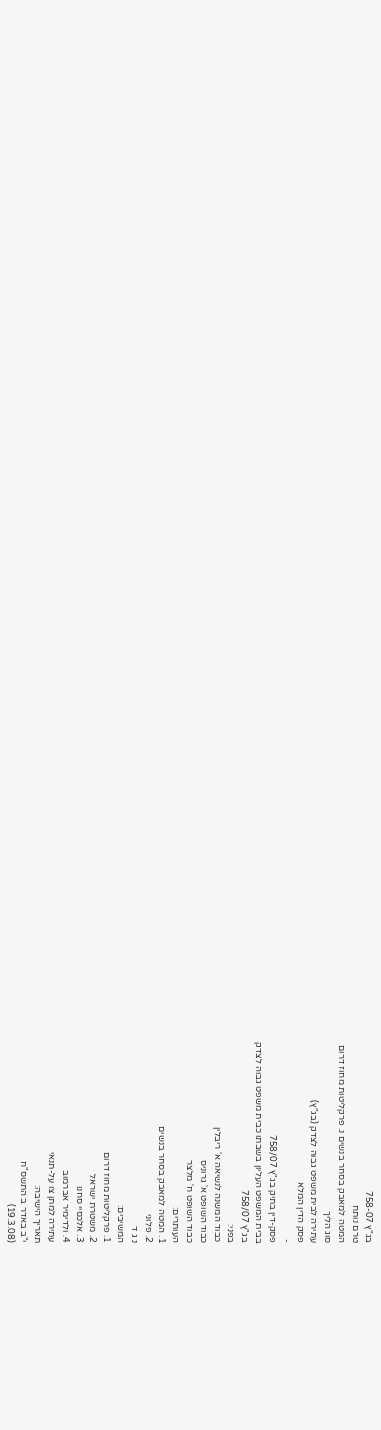בג"ץ 758-07
טרם נותח
המטה למאבק בסחר בנשים נ. פרקליטות מחוז דרום
סוג הליך
עתירה לבית משפט גבוה לצדק (בג"ץ)
פסק הדין המלא
-
פסק-דין בתיק בג"ץ 758/07
בבית המשפט העליון בשבתו כבית משפט גבוה לצדק
בג"ץ 758/07
בפני:
כבוד המשנה לנשיאה א' ריבלין
כבוד השופט א' גרוניס
כבוד השופט ח' מלצר
העותרים:
1. המטה למאבק בסחר בנשים
2. פלוני
נ ג ד
המשיבים:
1. פרקליטות מחוז דרום
2. משטרת ישראל
3. אלכסיי סחנו
4. ולדימיר אברמוב
עתירה למתן צו על-תנאי
תאריך הישיבה:
י"ב באדר ב התשס"ח
(19.3.08)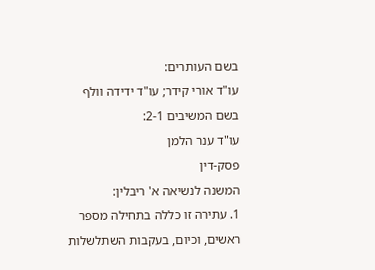בשם העותרים:
עו"ד אורי קידר; עו"ד ידידה וולף
בשם המשיבים 2-1:
עו"ד ענר הלמן
פסק-דין
המשנה לנשיאה א' ריבלין:
1. עתירה זו כללה בתחילה מספר ראשים, וכיום, בעקבות השתלשלות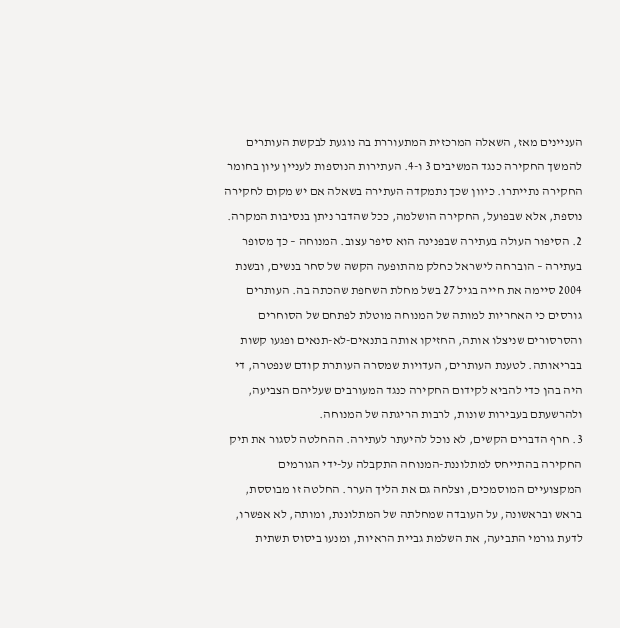העניינים מאז, השאלה המרכזית המתעוררת בה נוגעת לבקשת העותרים להמשך החקירה כנגד המשיבים 3 ו-4. העתירות הנוספות לעניין עיון בחומר החקירה נתייתרו. כיוון שכך נתמקדה העתירה בשאלה אם יש מקום לחקירה נוספת, אלא שבפועל, החקירה הושלמה, ככל שהדבר ניתן בנסיבות המקרה.
2. הסיפור העולה בעתירה שבפנינה הוא סיפר עצוב. המנוחה – כך מסופר בעתירה – הוברחה לישראל כחלק מהתופעה הקשה של סחר בנשים, ובשנת 2004 סיימה את חייה בגיל 27 בשל מחלת השחפת שהכתה בה. העותרים גורסים כי האחריות למותה של המנוחה מוטלת לפתחם של הסוחרים והסרסורים שניצלו אותה, החזיקו אותה בתנאים-לא-תנאים ופגעו קשות בבריאותה. לטענת העותרים, העדויות שמסרה העותרת קודם שנפטרה, די היה בהן כדי להביא לקידום החקירה כנגד המעורבים שעליהם הצביעה, ולהרשעתם בעבירות שונות, לרבות הריגתה של המנוחה.
3. חרף הדברים הקשים, לא נוכל להיעתר לעתירה. ההחלטה לסגור את תיק החקירה בהתייחס למתלוננת-המנוחה התקבלה על-ידי הגורמים המקצועיים המוסמכים, וצלחה גם את הליך הערר. החלטה זו מבוססת, בראש ובראשונה, על העובדה שמחלתה של המתלוננת, ומותה, לא אפשרו, לדעת גורמי התביעה, את השלמת גביית הראיות, ומנעו ביסוס תשתית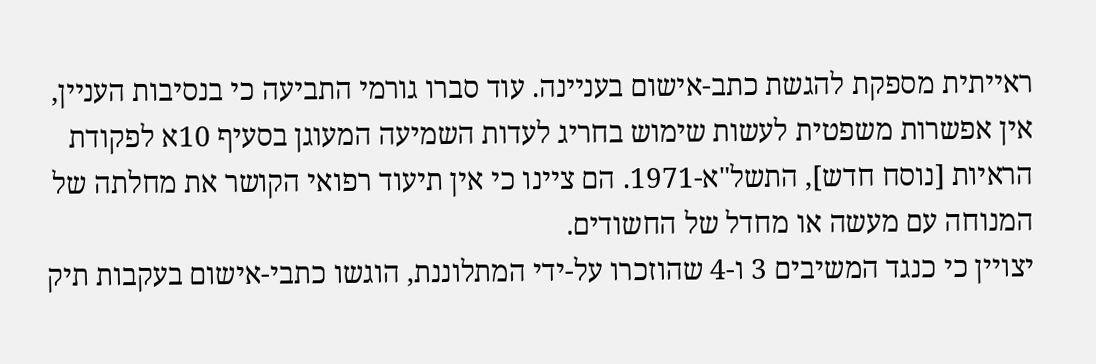ראייתית מספקת להגשת כתב-אישום בעניינה. עוד סברו גורמי התביעה כי בנסיבות העניין, אין אפשרות משפטית לעשות שימוש בחריג לעדות השמיעה המעוגן בסעיף 10א לפקודת הראיות [נוסח חדש], התשל"א-1971. הם ציינו כי אין תיעוד רפואי הקושר את מחלתה של המנוחה עם מעשה או מחדל של החשודים.
יצויין כי כנגד המשיבים 3 ו-4 שהוזכרו על-ידי המתלוננת, הוגשו כתבי-אישום בעקבות תיק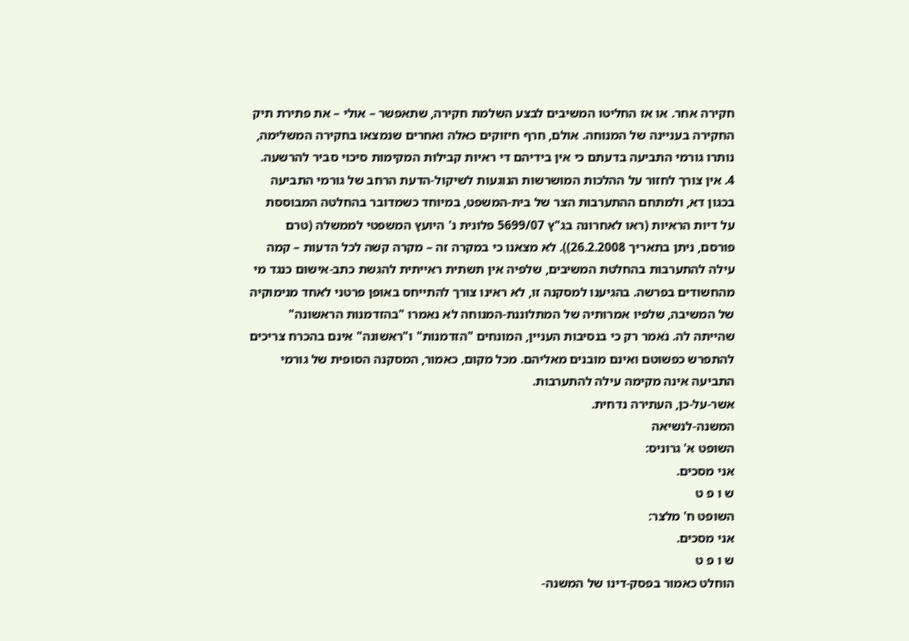חקירה אחר. או אז החליטו המשיבים לבצע השלמת חקירה, שתאפשר – אולי – את פתירת תיק החקירה בעניינה של המנוחה. אולם, חרף חיזוקים כאלה ואחרים שנמצאו בחקירה המשלימה, נותרו גורמי התביעה בדעתם כי אין בידיהם די ראיות קבילות המקימות סיכוי סביר להרשעה.
4. אין צורך לחזור על ההלכות המושרשות הנוגעות לשיקול-הדעת הרחב של גורמי התביעה בכגון דא, ולמתחם ההתערבות הצר של בית-המשפט, במיוחד כשמדובר בהחלטה המבוססת על דיות הראיות (ראו לאחרונה בג"ץ 5699/07 פלונית נ' היועץ המשפטי לממשלה (טרם פורסם, ניתן בתאריך 26.2.2008)). לא מצאנו כי במקרה זה – מקרה קשה לכל הדעות – קמה עילה להתערבות בהחלטת המשיבים, שלפיה אין תשתית ראייתית להגשת כתב-אישום כנגד מי מהחשודים בפרשה. בהגיענו למסקנה זו, לא ראינו צורך להתייחס באופן פרטני לאחד מנימוקיה של המשיבה, שלפיו אמרותיה של המתלוננת-המנוחה לא נאמרו "בהזדמנות הראשונה" שהייתה לה. נֹאמר רק כי בנסיבות העניין, המונחים "הזדמנות" ו"ראשונה" אינם בהכרח צריכים להתפרש כפשוטם ואינם מובנים מאליהם. מכל מקום, כאמור, המסקנה הסופית של גורמי התביעה אינה מקימה עילה להתערבות.
אשר-על-כן, העתירה נדחית.
המשנה-לנשיאה
השופט א' גרוניס:
אני מסכים.
ש ו פ ט
השופט ח' מלצר:
אני מסכים.
ש ו פ ט
הוחלט כאמור בפסק-דינו של המשנה-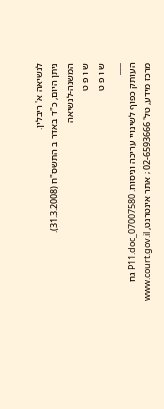לנשיאה א' ריבלין.
ניתן היום, כ"ד באדר ב התשס"ח (31.3.2008).
המשנה-לנשיאה
ש ו פ ט
ש ו פ ט
___
העותק כפוף לשינויי עריכה וניסוח. 07007580_P11.doc גח
מרכז מידע, טל' 02-6593666 ; אתר אינטרנט, www.court.gov.il